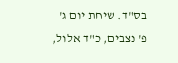בס"ד. שיחת יום ג' פ' נצבים, כ"ד אלול,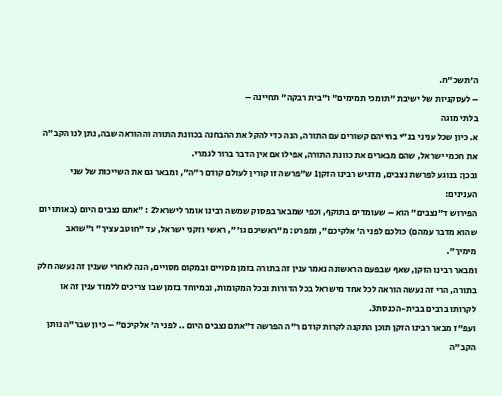ה'תשכ"ח.
– לעסקניות של ישיבת "תומכי תמימים" ו"בית רבקה" תחיינה –
בלתי מוגה
א. כיון שכל עניני בנ"י בחייהם קשורים עם התורה, הנה כדי להקל את ההבחנה בכוונת התורה וההוראה שבה, נתן לנו הקב"ה את חכמי ישראל, שהם מבארים את כוונת התורה, אפילו אם אין הדבר ברור לגמרי.
ובכן: בנוגע לפרשת נצבים, מדגיש רבינו הזקן1 ש"פרשה זו קורין לעולם קודם ר"ה", ומבאר גם את השייכות של שני הענינים:
הפירוש ד"נצבים" הוא – שעומדים בתוקף, וכפי שמבאר בפסוק שמשה רבינו אומר לישראל2 : "אתם נצבים היום (באותו יום שהוא מדבר עמהם) כולכם לפני ה' אלקיכם", ומפרט: מ"ראשיכם גו'", ראשי וזקני ישראל, עד "חוטב עציך" ו"שואב מימיך".
ומבאר רבינו הזקן, שאף שבפעם הראשונה נאמר ענין זה בתורה בזמן מסויים ובמקום מסויים, הנה לאחרי שענין זה נעשה חלק בתורה, הרי זה נעשה הוראה לכל אחד מישראל בכל הדורות ובכל המקומות, ובמיוחד בזמן שבו צריכים ללמוד ענין זה או לקרותו ברבים בבית-הכנסת3.
ועפ"ז מבאר רבינו הזקן תוכן התקנה לקרות קודם ר"ה הפרשה ד"אתם נצבים היום .. לפני ה' אלקיכם" – כיון שבר"ה נותן הקב"ה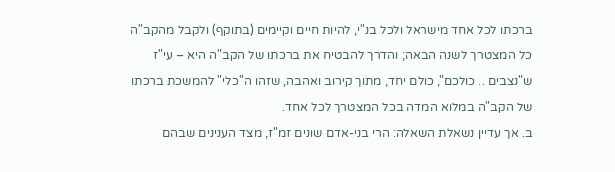ברכתו לכל אחד מישראל ולכל בנ"י, להיות חיים וקיימים (בתוקף) ולקבל מהקב"ה כל המצטרך לשנה הבאה; והדרך להבטיח את ברכתו של הקב"ה היא – עי"ז ש"נצבים .. כולכם", כולם יחד, מתוך קירוב ואהבה, שזהו ה"כלי" להמשכת ברכתו של הקב"ה במלוא המדה בכל המצטרך לכל אחד.
ב. אך עדיין נשאלת השאלה: הרי בני-אדם שונים זמ"ז, מצד הענינים שבהם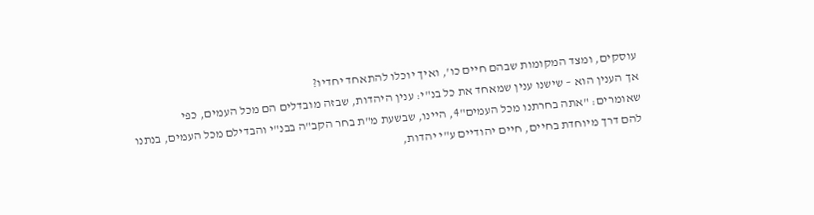עוסקים, ומצד המקומות שבהם חיים כו', ואיך יוכלו להתאחד יחדיו?
אך הענין הוא – שישנו ענין שמאחד את כל בנ"י: ענין היהדות, שבזה מובדלים הם מכל העמים, כפי שאומרים: "אתה בחרתנו מכל העמים"4, היינו, שבשעת מ"ת בחר הקב"ה בבנ"י והבדילם מכל העמים, בנתנו להם דרך מיוחדת בחיים, חיים יהודיים ע"י יהדות,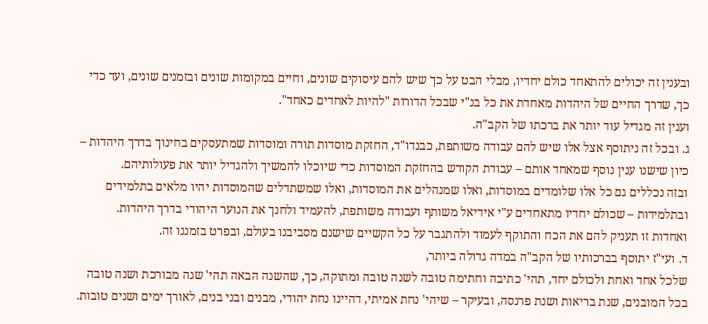ובענין זה יכולים להתאחד כולם יחדיו, מבלי הבט על כך שיש להם עיסוקים שונים, וחיים במקומות שונים ובזמנים שונים, ועד כדי כך, שדרך החיים של היהדות מאחדת את כל בנ"י שבכל הדורות "להיות לאחדים כאחד".
וענין זה מגדיל עוד יותר את ברכתו של הקב"ה.
ג. ובכל זה ניתוסף אצל אלו שיש להם עבודה משותפת, כבנדו"ד, החזקת מוסדות תורה ומוסדות שמתעסקים בחינוך בדרך היהדות – כיון שישנו ענין נוסף שמאחד אותם – עבודת הקודש בהחזקת המוסדות כדי שיוכלו להמשיך ולהגדיל יותר את פעולותיהם.
ובזה נכללים גם כל אלו שלומדים במוסדות, ואלו שמנהלים את המוסדות, ואלו שמשתדלים שהמוסדות יהיו מלאים בתלמידים ובתלמידות – שכולם יחדיו מתאחדים ע"י אידיאל משותף ועבודה משותפת, להעמיד ולחנך את הנוער היהודי בדרך היהדות.
ואחדות זו תעניק להם את הכח והתוקף לעמוד ולהתגבר על כל הקשיים שישנם מסביבנו בעולם, ובפרט בזמננו זה.
ד. ועי"ז יתוסף בברכותיו של הקב"ה במדה גדולה ביותר,
שלכל אחד ואחת ולכולם יחד, תהי' כתיבה וחתימה טובה לשנה טובה ומתוקה, כך, שהשנה הבאה תהי' שנה מבורכת ושנה טובה בכל המובנים, שנת בריאות ושנת פרנסה, ובעיקר – שיהי' נחת אמיתי, דהיינו נחת יהודי, מבנים ובני בנים, לאורך ימים ושנים טובות.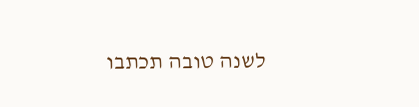לשנה טובה תכתבו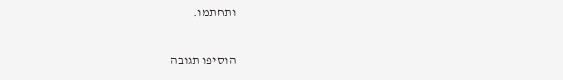ותחתמו.

הוסיפו תגובה